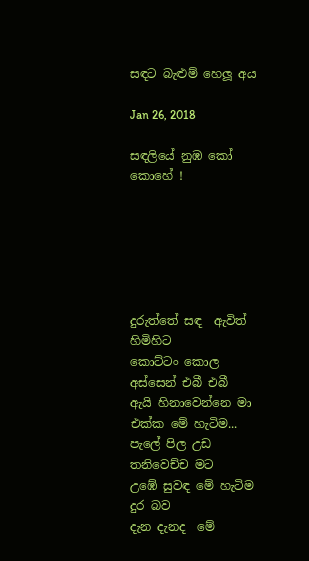සඳට බැළුම් හෙලූ අය

Jan 26, 2018

සඳලියේ නුඹ කෝ කොහේ !






දුරුත්තේ සඳ  ඇවිත් හිමිහිට
කොට්ටං කොල අස්සෙන් එබී එබී
ඇයි හිනාවෙන්නෙ මා එක්ක මේ හැටිම...
පැලේ පිල උඩ තනිවෙච්ච මට
උඹේ සුවඳ මේ හැටිම දුර බව
දැන දැනද  මේ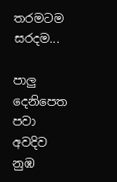තරමටම  සරදම...

පාලු දෙනිපෙත පවා අවදිව
නුඹ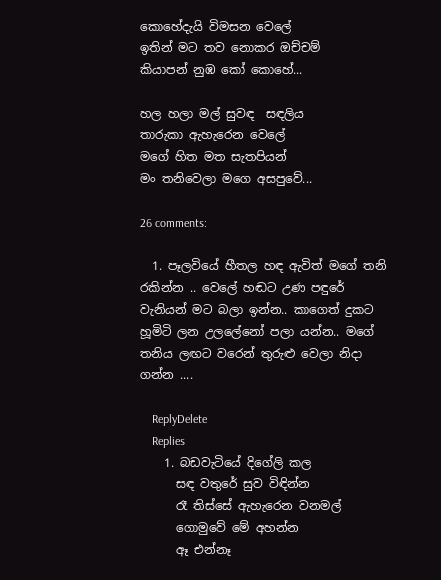කොහේදැයි විමසන වෙලේ
ඉතින් මට තව නොකර ඔච්චම්
කියාපන් නුඹ කෝ කොහේ...

හල හලා මල් සුවඳ  සඳලිය
තාරුකා ඇහැරෙන වෙලේ
මගේ හිත මත සැතපියන්
මං තනිවෙලා මගෙ අසපුවේ...

26 comments:

  1. පෑලවියේ හීතල හඳ ඇවිත් මගේ තනි රකින්න .. වෙලේ හඬට උණ පඳුරේ වැනියන් මට බලා ඉන්න.. කාගෙත් දුකට හූමිටි ලන උලලේනෝ පලා යන්න.. මගේ තනිය ලඟට වරෙන් තුරුළු වෙලා නිදා ගන්න ....

    ReplyDelete
    Replies
    1. බඩවැටියේ දිගේලි කල
      සඳ වතුරේ සුව විඳින්න
      රෑ තිස්සේ ඇහැරෙන වනමල්
      ගොමුවේ මේ අහන්න
      ඈ එන්නෑ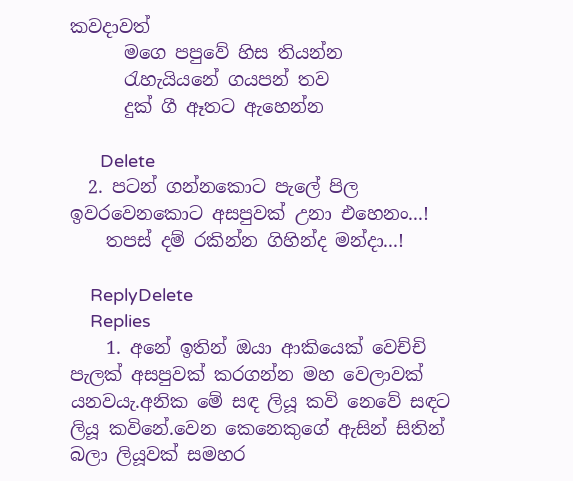කවදාවත්
      මගෙ පපුවේ හිස තියන්න
      රැහැයියනේ ගයපන් තව
      දුක් ගී ඈතට ඇහෙන්න

      Delete
  2. පටන් ගන්නකොට පැලේ පිල ඉවරවෙනකොට අසපුවක් උනා එහෙනං...!
    තපස් දම් රකින්න ගිහින්ද මන්දා...!

    ReplyDelete
    Replies
    1. අනේ ඉතින් ඔයා ආකියෙක් වෙච්චි පැලක් අසපුවක් කරගන්න මහ වෙලාවක් යනවයැ.අනික මේ සඳ ලියූ කවි නෙවේ සඳට ලියූ කවිනේ.වෙන කෙනෙකුගේ ඇසින් සිතින් බලා ලියූවක් සමහර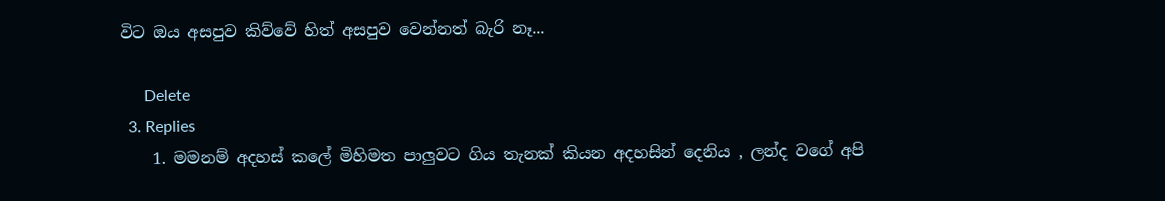විට ඔය අසපුව කිව්වේ හිත් අසපුව වෙන්නත් බැරි නෑ...

      Delete
  3. Replies
    1. මමනම් අදහස් කලේ මිහිමත පාලුවට ගිය තැනක් කියන අදහසින් දෙනිය , ලන්ද වගේ අපි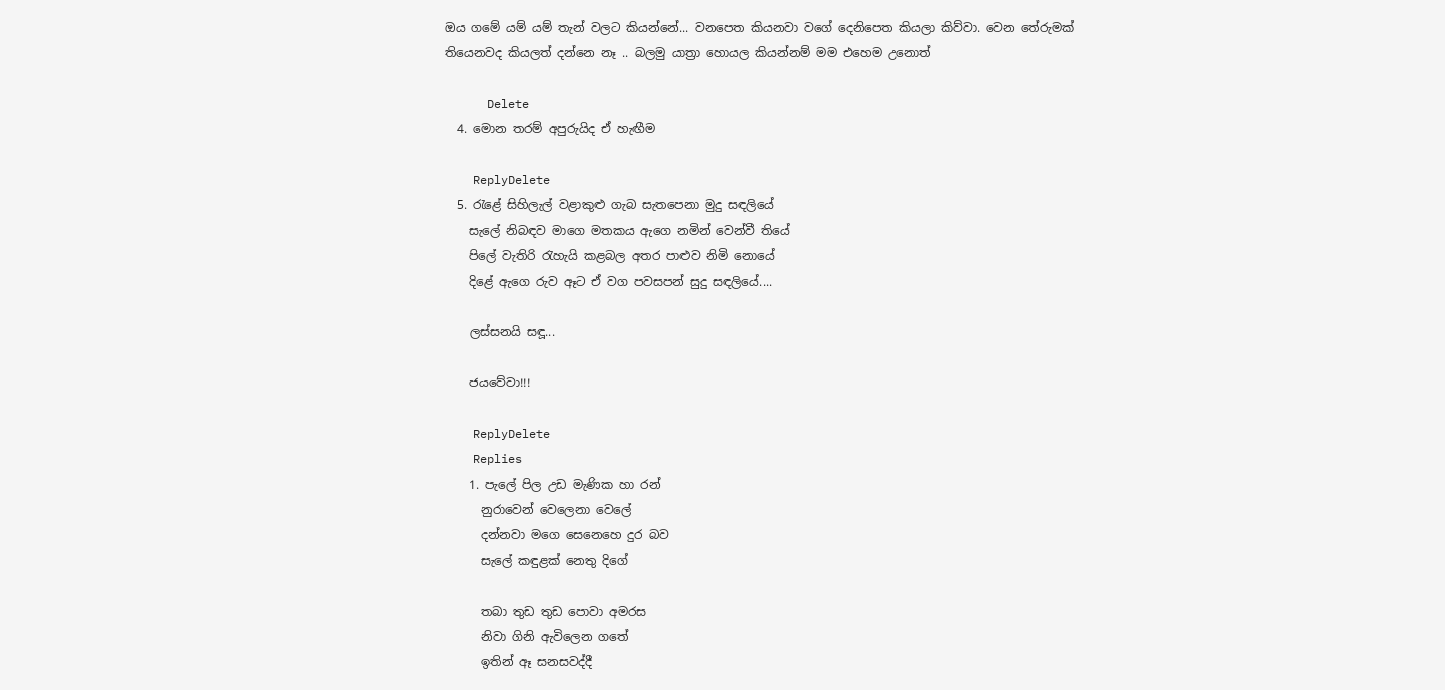ඔය ගමේ යම් යම් තැන් වලට කියන්නේ... වනපෙත කියනවා වගේ දෙනිපෙත කියලා කිව්වා. වෙන තේරුමක් තියෙනවද කියලත් දන්නෙ නෑ .. බලමු යාත්‍රා හොයල කියන්නම් මම එහෙම උනොත්

      Delete
  4. මොන තරම් අපුරුයිද ඒ හැඟීම

    ReplyDelete
  5. රැළේ සිහිලැල් වළාකුළු ගැබ සැතපෙනා මුදු සඳලියේ
    සැලේ නිබඳව මාගෙ මතකය ඇගෙ නමින් වෙන්වී තියේ
    පිලේ වැතිරි රැහැයි කළබල අතර පාළුව නිමි නොයේ
    දිළේ ඇගෙ රුව ඈට ඒ වග පවසපන් සුදු සඳලියේ....

    ලස්සනයි සඳූ...

    ජයවේවා!!!

    ReplyDelete
    Replies
    1. පැලේ පිල උඩ මැණික හා රන්
      නුරාවෙන් වෙලෙනා වෙලේ
      දන්නවා මගෙ සෙනෙහෙ දුර බව
      සැලේ කඳුළක් නෙතු දිගේ

      තබා තුඩ තුඩ පොවා අමරස
      නිවා ගිනි ඇවිලෙන ගතේ
      ඉතින් ඈ සනසවද්දී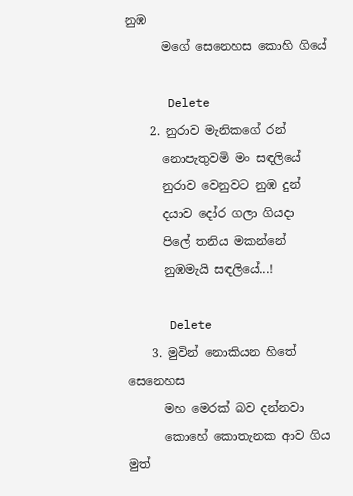නුඹ
      මගේ සෙනෙහස කොහි ගියේ

      Delete
    2. නුරාව මැනිකගේ රන්
      නොපැතුවමි මං සඳලියේ
      නුරාව වෙනුවට නුඹ දුන්
      දයාව දෝර ගලා ගියදා
      පිලේ තනිය මකන්නේ
      නුඹමැයි සඳලියේ...!

      Delete
    3. මුවින් නොකියන හිතේ සෙනෙහස
      මහ මෙරක් බව දන්නවා
      කොහේ කොතැනක ආව ගිය මුත්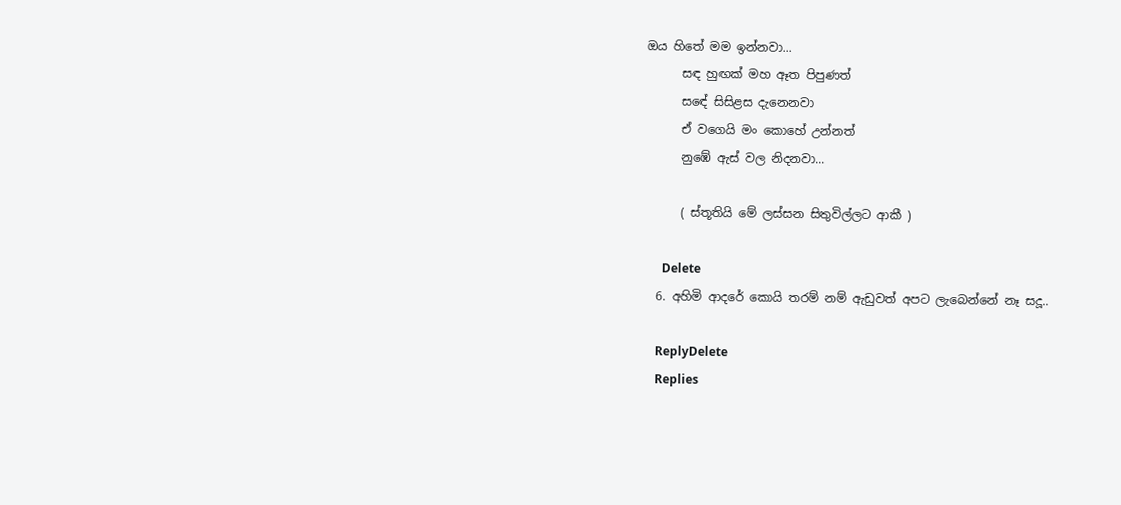ඔය හිතේ මම ඉන්නවා...
      සඳ හුඟක් මහ ඈත පිපුණත්
      සඳේ සිසිළස දැනෙනවා
      ඒ වගෙයි මං කොහේ උන්නත්
      නුඹේ ඇස් වල නිදනවා...

      ( ස්තූතියි මේ ලස්සන සිතුවිල්ලට ආකී )

      Delete
  6. අහිමි ආදරේ කොයි තරම් නම් ඇඩුවත් අපට ලැබෙන්නේ නෑ සදූ..

    ReplyDelete
    Replies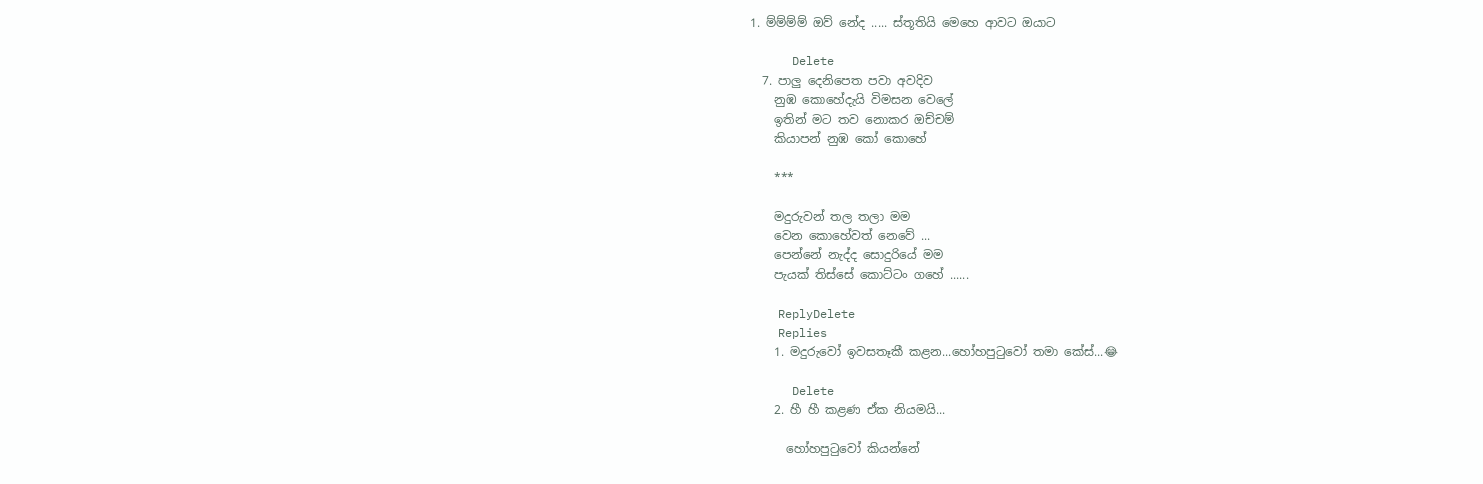1. ම්ම්ම්ම් ඔව් නේද ..... ස්තූතියි මෙහෙ ආවට ඔයාට

      Delete
  7. පාලු දෙනිපෙත පවා අවදිව
    නුඹ කොහේදැයි විමසන වෙලේ
    ඉතින් මට තව නොකර ඔච්චම්
    කියාපන් නුඹ කෝ කොහේ

    ***

    මදුරුවන් තල තලා මම
    වෙන කොහේවත් නෙවේ ...
    පෙන්නේ නැද්ද සොදුරියේ මම
    පැයක් තිස්සේ කොට්ටං ගහේ ......

    ReplyDelete
    Replies
    1. මදුරුවෝ ඉවසතෑකී කළන...හෝහපුටුවෝ තමා කේස්...😂

      Delete
    2. හී හී කළණ ඒක නියමයි...

      හෝහපුටුවෝ කියන්නේ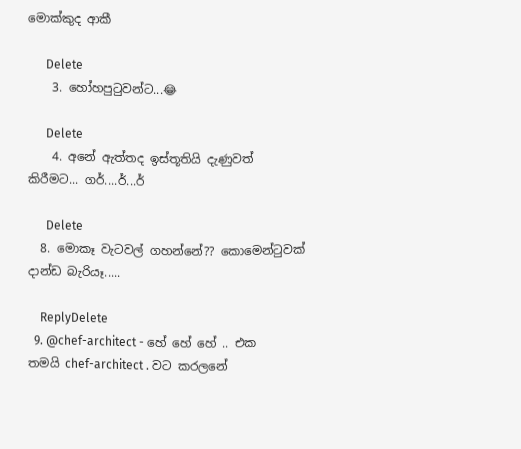මොක්කුද ආකී

      Delete
    3. හෝහපුටුවන්ට...😂

      Delete
    4. අනේ ඇත්තද ඉස්තූතියි දැණුවත් කිරීමට... ගර්....ර්...ර්

      Delete
  8. මොකෑ වැටවල් ගහන්නේ?? කොමෙන්ටුවක් දාන්ඩ බැරියෑ.....

    ReplyDelete
  9. @chef-architect - හේ හේ හේ .. එක තමයි chef-architect . වට කරලනේ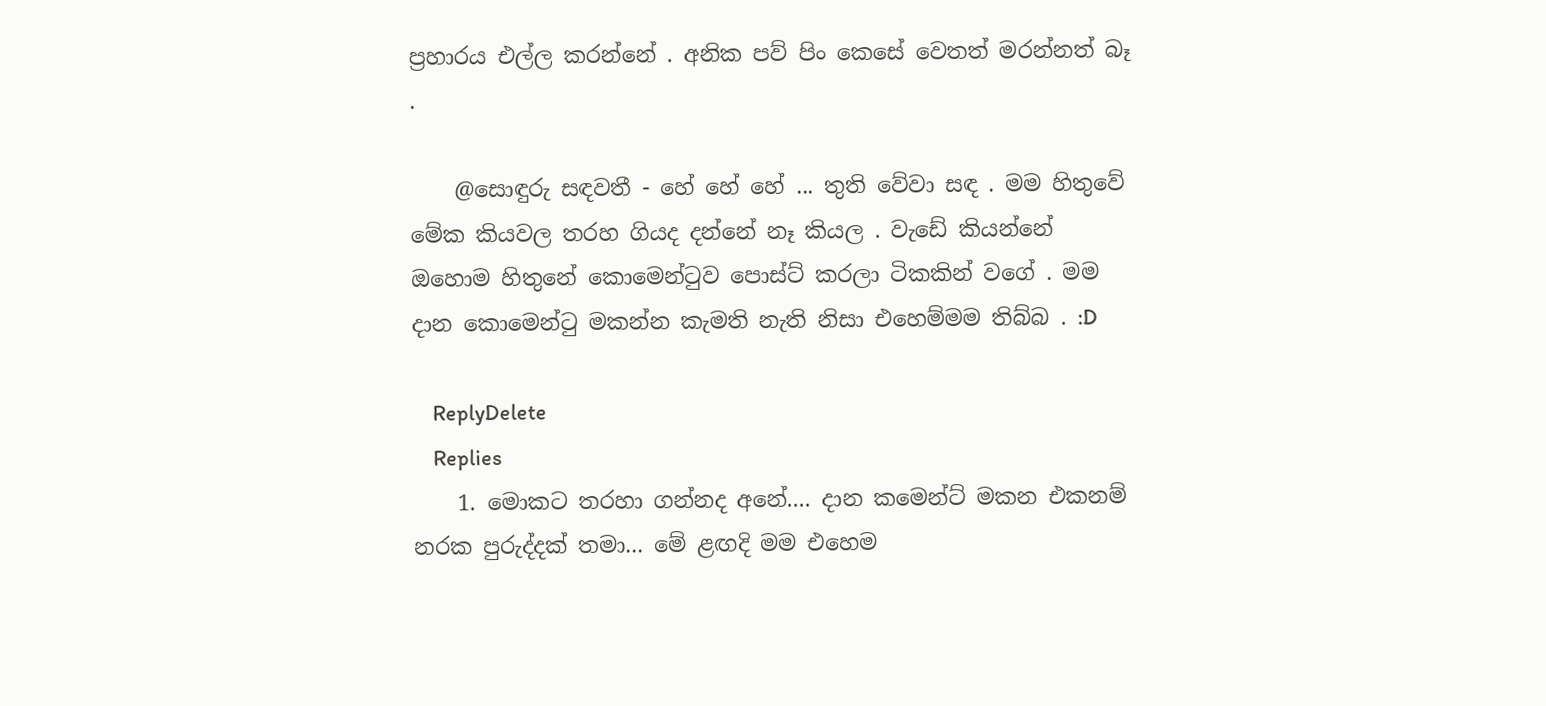ප්‍රහාරය එල්ල කරන්නේ . අනික පව් පිං කෙසේ වෙතත් මරන්නත් බෑ .

    @සොඳුරු සඳවතී - හේ හේ හේ ... තුති වේවා සඳ . මම හිතුවේ මේක කියවල තරහ ගියද දන්නේ නෑ කියල . වැඩේ කියන්නේ ඔහොම හිතුනේ කොමෙන්ටුව පොස්ට් කරලා ටිකකින් වගේ . මම දාන කොමෙන්ටු මකන්න කැමති නැති නිසා එහෙම්මම තිබ්බ . :D

    ReplyDelete
    Replies
    1. මොකට තරහා ගන්නද අනේ.... දාන කමෙන්ට් මකන එකනම් නරක පුරුද්දක් තමා... මේ ළඟදි මම එහෙම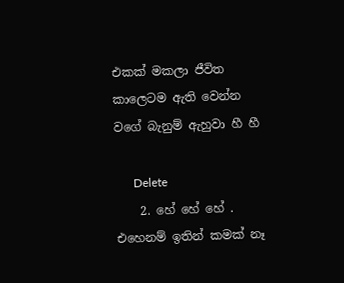එකක් මකලා ජීවිත කාලෙටම ඇති වෙන්න වගේ බැනුම් ඇහුවා හී හී

      Delete
    2. හේ හේ හේ . එහෙනම් ඉතින් කමක් නෑ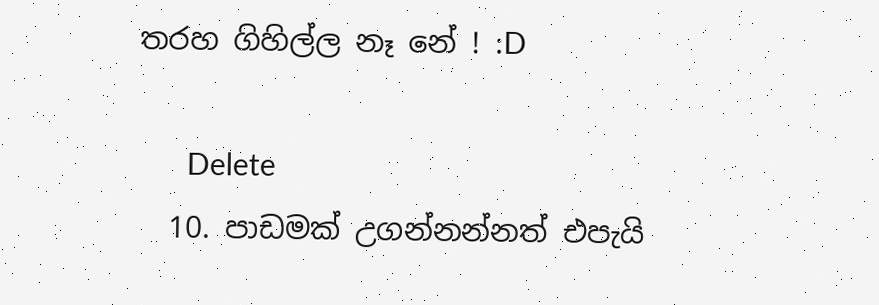තරහ ගිහිල්ල නෑ නේ ! :D

      Delete
  10. පාඩමක් උගන්නන්නත් එපැයි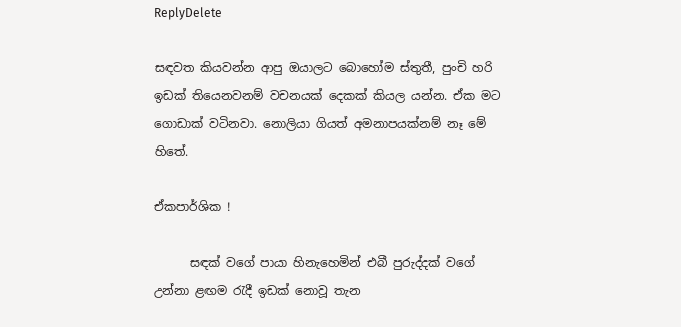ReplyDelete

සඳවත කියවන්න ආපු ඔයාලට බොහෝම ස්තුතී, පුංචි හරි ඉඩක් තියෙනවනම් වචනයක් දෙකක් කියල යන්න. ඒක මට ගොඩාක් වටිනවා. නොලියා ගියත් අමනාපයක්නම් නෑ මේ හිතේ.

ඒකපාර්ශික !

      සඳක් වගේ පායා හිනැහෙමින් එබී පුරුද්දක් වගේ උන්නා ළඟම රැදී ඉඩක් නොවූ තැන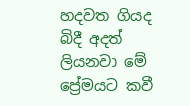හදවත ගියද බිදී අදත් ලියනවා මේ ප්‍රේමයට කවී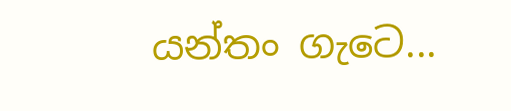යන්තං ගැටෙ...